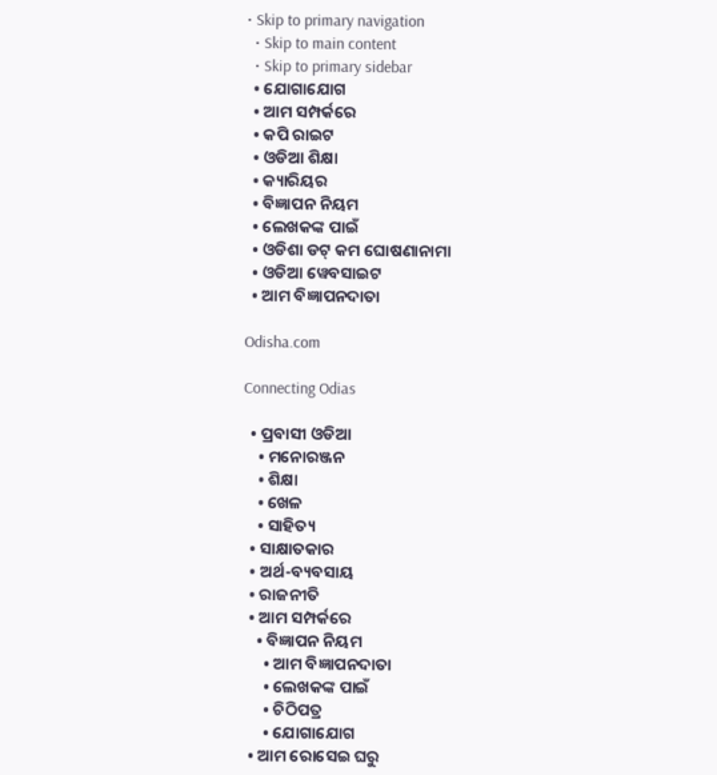• Skip to primary navigation
  • Skip to main content
  • Skip to primary sidebar
  • ଯୋଗାଯୋଗ
  • ଆମ ସମ୍ପର୍କରେ
  • କପି ରାଇଟ
  • ଓଡିଆ ଶିକ୍ଷା
  • କ୍ୟାରିୟର
  • ବିଜ୍ଞାପନ ନିୟମ
  • ଲେଖକଙ୍କ ପାଇଁ
  • ଓଡିଶା ଡଟ୍ କମ ଘୋଷଣାନାମା
  • ଓଡିଆ ୱେବସାଇଟ
  • ଆମ ବିଜ୍ଞାପନଦାତା

Odisha.com

Connecting Odias

  • ପ୍ରବାସୀ ଓଡିଆ
    • ମନୋରଞ୍ଜନ
    • ଶିକ୍ଷା
    • ଖେଳ
    • ସାହିତ୍ୟ
  • ସାକ୍ଷାତକାର
  • ଅର୍ଥ-ବ୍ୟବସାୟ
  • ରାଜନୀତି
  • ଆମ ସମ୍ପର୍କରେ
    • ବିଜ୍ଞାପନ ନିୟମ
      • ଆମ ବିଜ୍ଞାପନଦାତା
      • ଲେଖକଙ୍କ ପାଇଁ
      • ଚିଠିପତ୍ର
      • ଯୋଗାଯୋଗ
  • ଆମ ରୋସେଇ ଘରୁ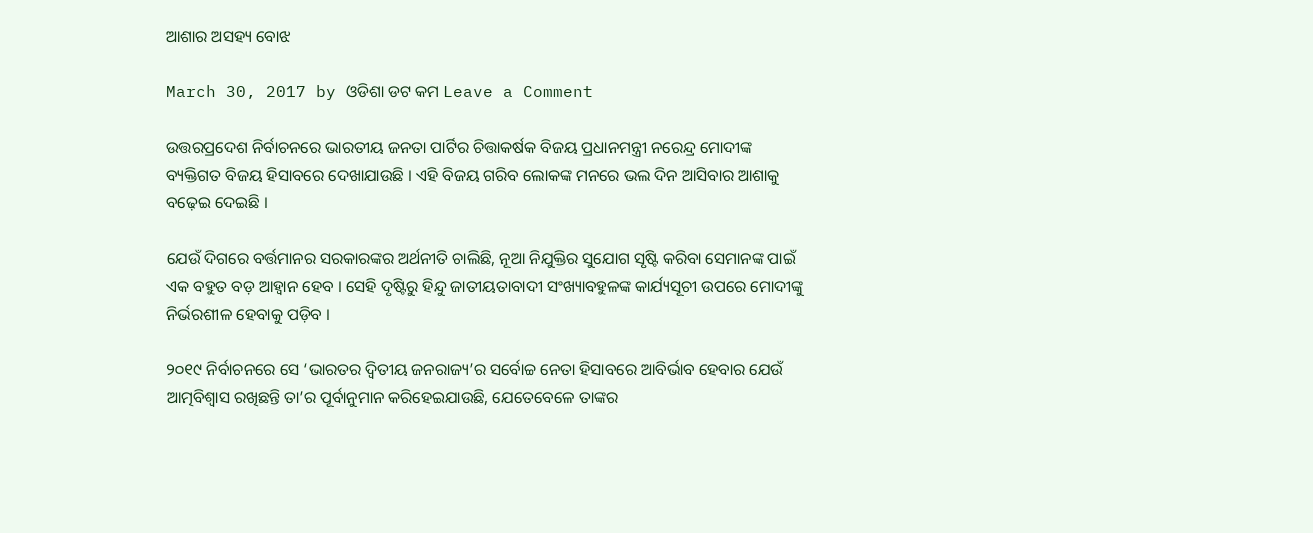ଆଶାର ଅସହ୍ୟ ବୋଝ

March 30, 2017 by ଓଡିଶା ଡଟ କମ Leave a Comment

ଉତ୍ତରପ୍ରଦେଶ ନିର୍ବାଚନରେ ଭାରତୀୟ ଜନତା ପାର୍ଟିର ଚିତ୍ତାକର୍ଷକ ବିଜୟ ପ୍ରଧାନମନ୍ତ୍ରୀ ନରେନ୍ଦ୍ର ମୋଦୀଙ୍କ ବ୍ୟକ୍ତିଗତ ବିଜୟ ହିସାବରେ ଦେଖାଯାଉଛି । ଏହି ବିଜୟ ଗରିବ ଲୋକଙ୍କ ମନରେ ଭଲ ଦିନ ଆସିବାର ଆଶାକୁ ବଢ଼େଇ ଦେଇଛି ।

ଯେଉଁ ଦିଗରେ ବର୍ତ୍ତମାନର ସରକାରଙ୍କର ଅର୍ଥନୀତି ଚାଲିଛି, ନୂଆ ନିଯୁକ୍ତିର ସୁଯୋଗ ସୃଷ୍ଟି କରିବା ସେମାନଙ୍କ ପାଇଁ ଏକ ବହୁତ ବଡ଼ ଆହ୍ୱାନ ହେବ । ସେହି ଦୃଷ୍ଟିରୁ ହିନ୍ଦୁ ଜାତୀୟତାବାଦୀ ସଂଖ୍ୟାବହୁଳଙ୍କ କାର୍ଯ୍ୟସୂଚୀ ଉପରେ ମୋଦୀଙ୍କୁ ନିର୍ଭରଶୀଳ ହେବାକୁ ପଡ଼ିବ ।

୨୦୧୯ ନିର୍ବାଚନରେ ସେ ‘ଭାରତର ଦ୍ୱିତୀୟ ଜନରାଜ୍ୟ’ର ସର୍ବୋଚ୍ଚ ନେତା ହିସାବରେ ଆବିର୍ଭାବ ହେବାର ଯେଉଁ ଆତ୍ମବିଶ୍ୱାସ ରଖିଛନ୍ତି ତା’ର ପୂର୍ବାନୁମାନ କରିହେଇଯାଉଛି, ଯେତେବେଳେ ତାଙ୍କର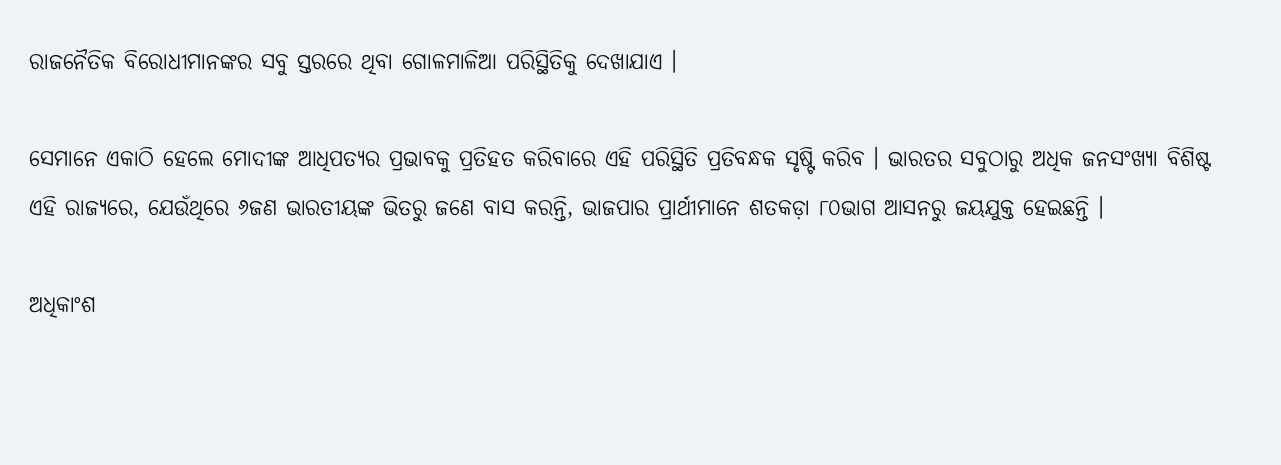ରାଜନୈତିକ ବିରୋଧୀମାନଙ୍କର ସବୁ ସ୍ତରରେ ଥିବା ଗୋଳମାଳିଆ ପରିସ୍ଥିତିକୁ ଦେଖାଯାଏ ।

ସେମାନେ ଏକାଠି ହେଲେ ମୋଦୀଙ୍କ ଆଧିପତ୍ୟର ପ୍ରଭାବକୁ ପ୍ରତିହତ କରିବାରେ ଏହି ପରିସ୍ଥିତି ପ୍ରତିବନ୍ଧକ ସୃଷ୍ଟି କରିବ । ଭାରତର ସବୁଠାରୁ ଅଧିକ ଜନସଂଖ୍ୟା ବିଶିଷ୍ଟ ଏହି ରାଜ୍ୟରେ, ଯେଉଁଥିରେ ୬ଜଣ ଭାରତୀୟଙ୍କ ଭିତରୁ ଜଣେ ବାସ କରନ୍ତି, ଭାଜପାର ପ୍ରାର୍ଥୀମାନେ ଶତକଡ଼ା ୮୦ଭାଗ ଆସନରୁ ଜୟଯୁକ୍ତ ହେଇଛନ୍ତି ।

ଅଧିକାଂଶ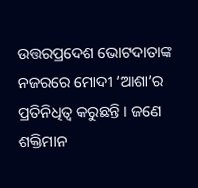ଉତ୍ତରପ୍ରଦେଶ ଭୋଟଦାତାଙ୍କ ନଜରରେ ମୋଦୀ ‘ଆଶା’ର ପ୍ରତିନିଧିତ୍ୱ କରୁଛନ୍ତି । ଜଣେ ଶକ୍ତିମାନ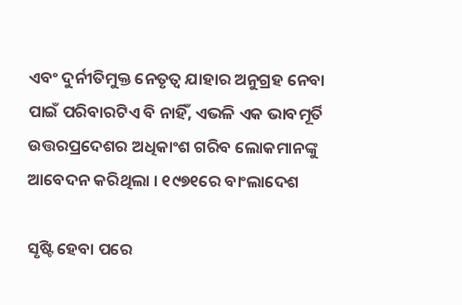ଏବଂ ଦୁର୍ନୀତିମୁକ୍ତ ନେତୃତ୍ୱ ଯାହାର ଅନୁଗ୍ରହ ନେବା ପାଇଁ ପରିବାରଟିଏ ବି ନାହିଁ, ଏଭଳି ଏକ ଭାବମୂର୍ତି ଉତ୍ତରପ୍ରଦେଶର ଅଧିକାଂଶ ଗରିବ ଲୋକମାନଙ୍କୁ ଆବେଦନ କରିଥିଲା । ୧୯୭୧ରେ ବାଂଲାଦେଶ

ସୃଷ୍ଟି ହେବା ପରେ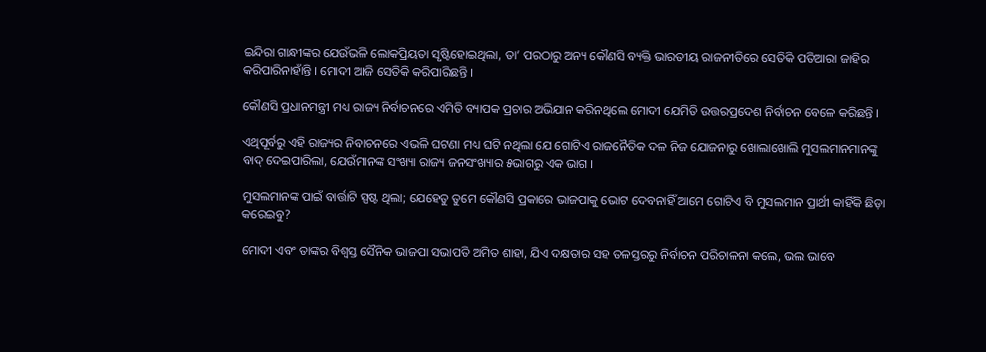ଇନ୍ଦିରା ଗାନ୍ଧୀଙ୍କର ଯେଉଁଭଳି ଲୋକପ୍ରିୟତା ସୃଷ୍ଟିହୋଇଥିଲା, ତା’ ପରଠାରୁ ଅନ୍ୟ କୌଣସି ବ୍ୟକ୍ତି ଭାରତୀୟ ରାଜନୀତିରେ ସେତିକି ପତିଆରା ଜାହିର କରିପାରିନାହାଁନ୍ତି । ମୋଦୀ ଆଜି ସେତିକି କରିପାରିଛନ୍ତି ।

କୌଣସି ପ୍ରଧାନମନ୍ତ୍ରୀ ମଧ୍ୟ ରାଜ୍ୟ ନିର୍ବାଚନରେ ଏମିତି ବ୍ୟାପକ ପ୍ରଚାର ଅଭିଯାନ କରିନଥିଲେ ମୋଦୀ ଯେମିତି ଉତ୍ତରପ୍ରଦେଶ ନିର୍ବାଚନ ବେଳେ କରିଛନ୍ତି ।

ଏଥିପୂର୍ବରୁ ଏହି ରାଜ୍ୟର ନିବାଚନରେ ଏଭଳି ଘଟଣା ମଧ୍ୟ ଘଟି ନଥିଲା ଯେ ଗୋଟିଏ ରାଜନୈତିକ ଦଳ ନିଜ ଯୋଜନାରୁ ଖୋଲାଖୋଲି ମୁସଲମାନମାନଙ୍କୁ ବାଦ୍ ଦେଇପାରିଲା, ଯେଉଁମାନଙ୍କ ସଂଖ୍ୟା ରାଜ୍ୟ ଜନସଂଖ୍ୟାର ୫ଭାଗରୁ ଏକ ଭାଗ ।

ମୁସଲମାନଙ୍କ ପାଇଁ ବାର୍ତ୍ତାଟି ସ୍ପଷ୍ଟ ଥିଲା; ଯେହେତୁ ତୁମେ କୌଣସି ପ୍ରକାରେ ଭାଜପାକୁ ଭୋଟ ଦେବନାହିଁ ଆମେ ଗୋଟିଏ ବି ମୁସଲମାନ ପ୍ରାର୍ଥୀ କାହିଁକି ଛିଡ଼ା କରେଇବୁ?

ମୋଦୀ ଏବଂ ତାଙ୍କର ବିଶ୍ୱସ୍ତ ସୈନିକ ଭାଜପା ସଭାପତି ଅମିତ ଶାହା, ଯିଏ ଦକ୍ଷତାର ସହ ତଳସ୍ତରରୁ ନିର୍ବାଚନ ପରିଚାଳନା କଲେ, ଭଲ ଭାବେ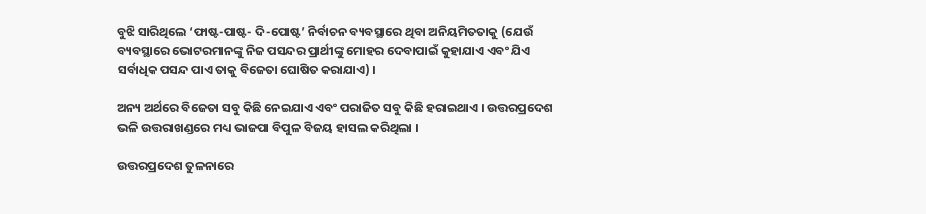ବୁଝି ସାରିଥିଲେ ‘ଫାଷ୍ଟ-ପାଷ୍ଟ- ଦି-ପୋଷ୍ଟ’ ନିର୍ବାଚନ ବ୍ୟବସ୍ଥାରେ ଥିବା ଅନିୟମିତତାକୁ (ଯେଉଁ ବ୍ୟବସ୍ଥାରେ ଭୋଟରମାନଙ୍କୁ ନିଜ ପସନ୍ଦର ପ୍ରାର୍ଥୀଙ୍କୁ ମୋହର ଦେବାପାଇଁ କୁହାଯାଏ ଏବଂ ଯିଏ ସର୍ବାଧିକ ପସନ୍ଦ ପାଏ ତାକୁ ବିଜେତା ଘୋଷିତ କରାଯାଏ) ।

ଅନ୍ୟ ଅର୍ଥରେ ବିଜେତା ସବୁ କିଛି ନେଇଯାଏ ଏବଂ ପରାଜିତ ସବୁ କିଛି ହରାଇଥାଏ । ଉତ୍ତରପ୍ରଦେଶ ଭଳି ଉତ୍ତରାଖଣ୍ଡରେ ମଧ୍ୟ ଭାଜପା ବିପୁଳ ବିଜୟ ହାସଲ କରିଥିଲା ।

ଉତ୍ତରପ୍ରଦେଶ ତୁଳନାରେ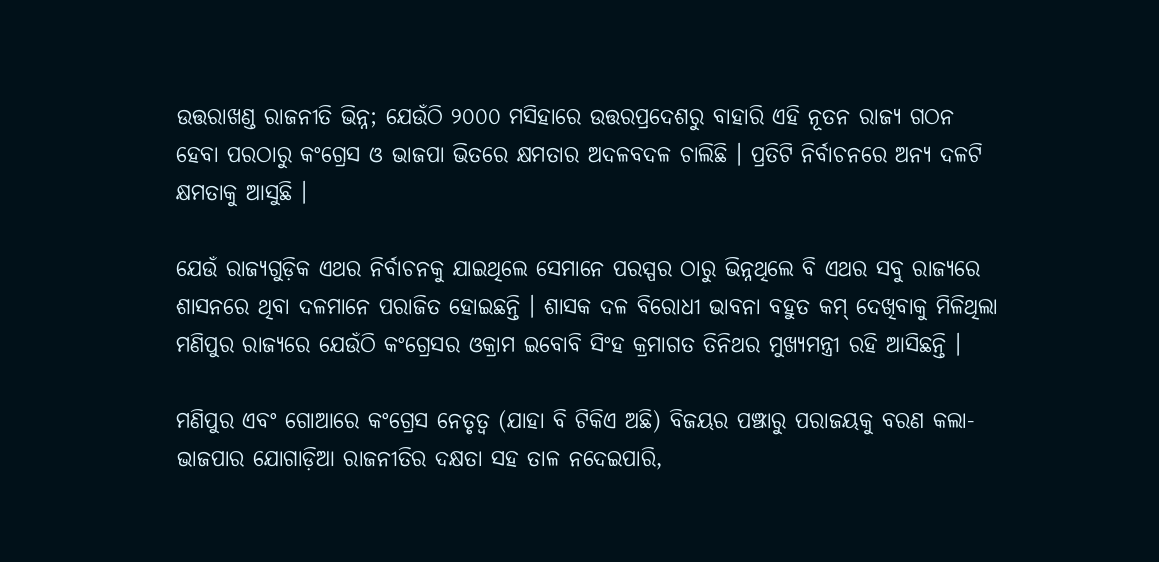ଉତ୍ତରାଖଣ୍ଡ ରାଜନୀତି ଭିନ୍ନ; ଯେଉଁଠି ୨୦୦୦ ମସିହାରେ ଉତ୍ତରପ୍ରଦେଶରୁ ବାହାରି ଏହି ନୂତନ ରାଜ୍ୟ ଗଠନ ହେବା ପରଠାରୁ କଂଗ୍ରେସ ଓ ଭାଜପା ଭିତରେ କ୍ଷମତାର ଅଦଳବଦଳ ଚାଲିଛି । ପ୍ରତିଟି ନିର୍ବାଚନରେ ଅନ୍ୟ ଦଳଟି କ୍ଷମତାକୁ ଆସୁଛି ।

ଯେଉଁ ରାଜ୍ୟଗୁଡ଼ିକ ଏଥର ନିର୍ବାଚନକୁ ଯାଇଥିଲେ ସେମାନେ ପରସ୍ପର ଠାରୁ ଭିନ୍ନଥିଲେ ବି ଏଥର ସବୁ ରାଜ୍ୟରେ ଶାସନରେ ଥିବା ଦଳମାନେ ପରାଜିତ ହୋଇଛନ୍ତି । ଶାସକ ଦଳ ବିରୋଧୀ ଭାବନା ବହୁତ କମ୍ ଦେଖିବାକୁ ମିଳିଥିଲା ମଣିପୁର ରାଜ୍ୟରେ ଯେଉଁଠି କଂଗ୍ରେସର ଓକ୍ରାମ ଇବୋବି ସିଂହ କ୍ରମାଗତ ତିନିଥର ମୁଖ୍ୟମନ୍ତ୍ରୀ ରହି ଆସିଛନ୍ତି ।

ମଣିପୁର ଏବଂ ଗୋଆରେ କଂଗ୍ରେସ ନେତୃତ୍ୱ (ଯାହା ବି ଟିକିଏ ଅଛି) ବିଜୟର ପଞ୍ଝାରୁ ପରାଜୟକୁ ବରଣ କଲା- ଭାଜପାର ଯୋଗାଡ଼ିଆ ରାଜନୀତିର ଦକ୍ଷତା ସହ ତାଳ ନଦେଇପାରି,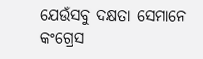ଯେଉଁସବୁ ଦକ୍ଷତା ସେମାନେ କଂଗ୍ରେସ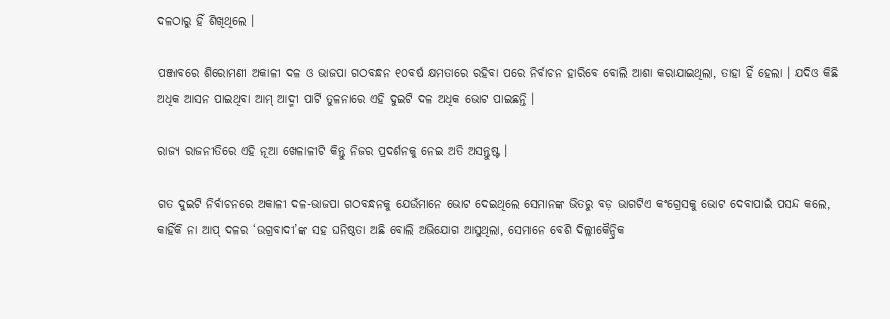ଦଳଠାରୁ ହିଁ ଶିଖିଥିଲେ ।

ପଞ୍ଜାବରେ ଶିରୋମଣୀ ଅକାଳୀ ଦଳ ଓ ଭାଜପା ଗଠବନ୍ଧନ ୧୦ବର୍ଷ କ୍ଷମତାରେ ରହିବା ପରେ ନିର୍ବାଚନ ହାରିବେ ବୋଲି ଆଶା କରାଯାଇଥିଲା, ତାହା ହିଁ ହେଲା । ଯଦିଓ କିଛି ଅଧିକ ଆସନ ପାଇଥିବା ଆମ୍ ଆଦ୍ମୀ ପାର୍ଟି ତୁଳନାରେ ଏହି ଦୁଇଟି ଦଳ ଅଧିକ ଭୋଟ ପାଇଛନ୍ତି ।

ରାଜ୍ୟ ରାଜନୀତିରେ ଏହି ନୂଆ ଖେଳାଳୀଟି କିନ୍ତୁ ନିଜର ପ୍ରଦର୍ଶନକୁ ନେଇ ଅତି ଅସନ୍ତୁଷ୍ଟ ।

ଗତ ଦୁଇଟି ନିର୍ବାଚନରେ ଅକାଳୀ ଦଳ-ଭାଜପା ଗଠବନ୍ଧନକୁ ଯେଉଁମାନେ ଭୋଟ ଦେଇଥିଲେ ସେମାନଙ୍କ ଭିତରୁ ବଡ଼ ଭାଗଟିଏ କଂଗ୍ରେସକୁ ଭୋଟ ଦେବାପାଇଁ ପସନ୍ଦ କଲେ, କାହିଁକି ନା ଆପ୍ ଦଳର ‘ଉଗ୍ରବାଦୀ’ଙ୍କ ସହ ଘନିଷ୍ଠତା ଅଛି ବୋଲି ଅଭିଯୋଗ ଆସୁଥିଲା, ସେମାନେ ବେଶି ଦିଲ୍ଲୀକୈନ୍ଦ୍ରିକ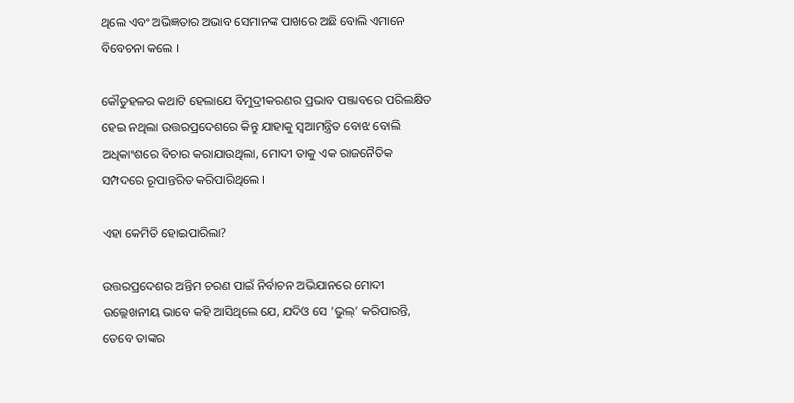ଥିଲେ ଏବଂ ଅଭିଜ୍ଞତାର ଅଭାବ ସେମାନଙ୍କ ପାଖରେ ଅଛି ବୋଲି ଏମାନେ ବିବେଚନା କଲେ ।

କୌତୁହଳର କଥାଟି ହେଲାଯେ ବିମୁଦ୍ରୀକରଣର ପ୍ରଭାବ ପଞ୍ଜାବରେ ପରିଲକ୍ଷିତ ହେଇ ନଥିଲା ଉତ୍ତରପ୍ରଦେଶରେ କିନ୍ତୁ ଯାହାକୁ ସ୍ୱଆମନ୍ତ୍ରିତ ବୋଝ ବୋଲି ଅଧିକାଂଶରେ ବିଚାର କରାଯାଉଥିଲା, ମୋଦୀ ତାକୁ ଏକ ରାଜନୈତିକ ସମ୍ପଦରେ ରୂପାନ୍ତରିତ କରିପାରିଥିଲେ ।

ଏହା କେମିତି ହୋଇପାରିଲା?

ଉତ୍ତରପ୍ରଦେଶର ଅନ୍ତିମ ଚରଣ ପାଇଁ ନିର୍ବାଚନ ଅଭିଯାନରେ ମୋଦୀ ଉଲ୍ଲେଖନୀୟ ଭାବେ କହି ଆସିଥିଲେ ଯେ, ଯଦିଓ ସେ ‘ଭୁଲ୍’ କରିପାରନ୍ତି, ତେବେ ତାଙ୍କର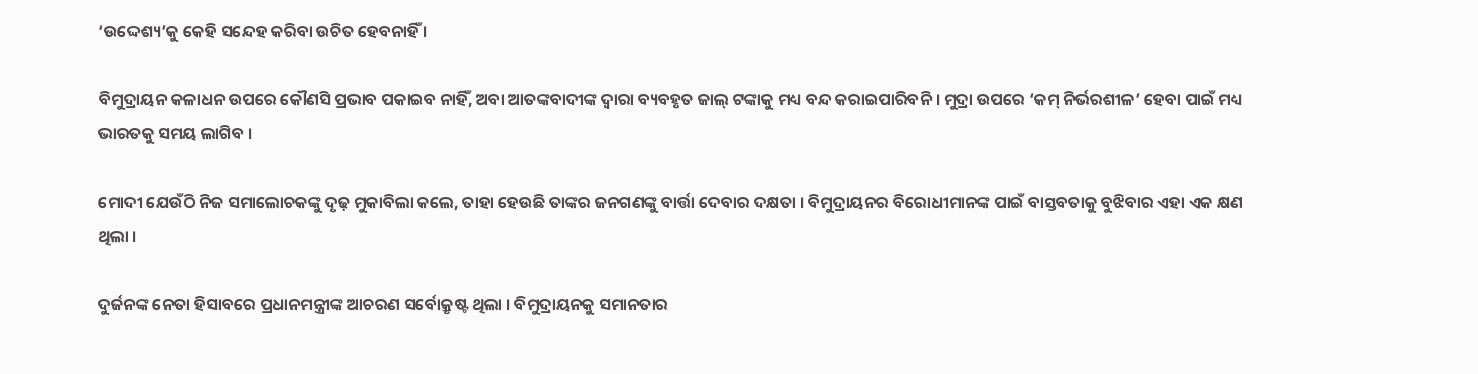‘ଉଦ୍ଦେଶ୍ୟ’କୁ କେହି ସନ୍ଦେହ କରିବା ଉଚିତ ହେବନାହିଁ ।

ବିମୁଦ୍ରାୟନ କଳାଧନ ଉପରେ କୌଣସି ପ୍ରଭାବ ପକାଇବ ନାହିଁ, ଅବା ଆତଙ୍କବାଦୀଙ୍କ ଦ୍ୱାରା ବ୍ୟବହୃତ ଜାଲ୍ ଟଙ୍କାକୁ ମଧ୍ୟ ବନ୍ଦ କରାଇପାରିବନି । ମୁଦ୍ରା ଉପରେ ‘କମ୍ ନିର୍ଭରଶୀଳ’ ହେବା ପାଇଁ ମଧ୍ୟ ଭାରତକୁ ସମୟ ଲାଗିବ ।

ମୋଦୀ ଯେଉଁଠି ନିଜ ସମାଲୋଚକଙ୍କୁ ଦୃଢ଼ ମୁକାବିଲା କଲେ, ତାହା ହେଉଛି ତାଙ୍କର ଜନଗଣଙ୍କୁ ବାର୍ତ୍ତା ଦେବାର ଦକ୍ଷତା । ବିମୁଦ୍ରାୟନର ବିରୋଧୀମାନଙ୍କ ପାଇଁ ବାସ୍ତବତାକୁ ବୁଝିବାର ଏହା ଏକ କ୍ଷଣ ଥିଲା ।

ଦୁର୍ଜନଙ୍କ ନେତା ହିସାବରେ ପ୍ରଧାନମନ୍ତ୍ରୀଙ୍କ ଆଚରଣ ସର୍ବୋକ୍ରୃଷ୍ଟ ଥିଲା । ବିମୁଦ୍ରାୟନକୁ ସମାନତାର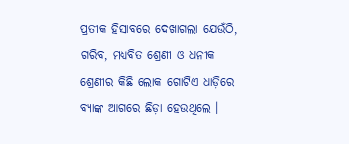ପ୍ରତୀକ ହିସାବରେ ଦେଖାଗଲା ଯେଉଁଠି, ଗରିବ, ମଧ୍ୟବିତ ଶ୍ରେଣୀ ଓ ଧନୀକ ଶ୍ରେଣୀର କିଛି ଲୋକ ଗୋଟିଏ ଧାଡ଼ିରେ ବ୍ୟାଙ୍କ ଆଗରେ ଛିଡ଼ା ହେଉଥିଲେ ।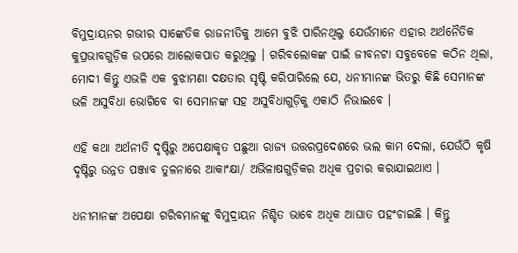ବିମୁଦ୍ରାୟନର ଗଭୀର ସାଙ୍କେତିକ ରାଜନୀତିକୁ ଆମେ ବୁଝି ପାରିନଥିଲୁ ଯେଉଁମାନେ ଏହାର ଅର୍ଥନୈତିକ କୁପ୍ରଭାବଗୁଡ଼ିକ ଉପରେ ଆଲୋକପାତ କରୁଥିଲୁ । ଗରିବଲୋକଙ୍କ ପାଇଁ ଜୀବନଟା ସବୁବେଳେ କଠିନ ଥିଲା, ମୋଦୀ କିନ୍ତୁ ଏଭଳି ଏକ ବୁଝାମଣା ଦକ୍ଷତାର ସୃଷ୍ଟି କରିପାରିଲେ ଯେ, ଧନୀମାନଙ୍କ ଭିତରୁ କିଛି ସେମାନଙ୍କ ଭଳି ଅସୁବିଧା ଭୋଗିବେ ବା ସେମାନଙ୍କ ସହ ଅସୁବିଧାଗୁଡ଼ିକୁ ଏକାଠି ନିଭାଇବେ ।

ଏହି କଥା ଅର୍ଥନୀତି ଦୃଷ୍ଟିରୁ ଅପେକ୍ଷାକୃତ ପଛୁଆ ରାଜ୍ୟ ଉତ୍ତରପ୍ରଦେଶରେ ଭଲ କାମ ଦେଲା, ଯେଉଁଠି କୃଷି ଦୃଷ୍ଟିରୁ ଉନ୍ନତ ପଞ୍ଜାବ ତୁଳନାରେ ଆକାଂକ୍ଷା/ ଅଭିଳାଷଗୁଡ଼ିକର ଅଧିକ ପ୍ରଚାର କରାଯାଇଥାଏ ।

ଧନୀମାନଙ୍କ ଅପେକ୍ଷା ଗରିବମାନଙ୍କୁ ବିମୁଦ୍ରାୟନ ନିଶ୍ଚିତ ଭାବେ ଅଧିକ ଆଘାତ ପହଂଚାଇଛି । କିନ୍ତୁ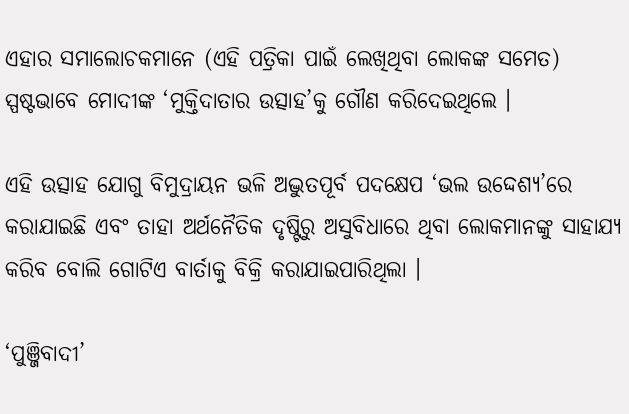ଏହାର ସମାଲୋଚକମାନେ (ଏହି ପତ୍ରିକା ପାଇଁ ଲେଖିଥିବା ଲୋକଙ୍କ ସମେତ) ସ୍ପଷ୍ଟଭାବେ ମୋଦୀଙ୍କ ‘ମୁକ୍ତିଦାତାର ଉତ୍ସାହ’କୁ ଗୌଣ କରିଦେଇଥିଲେ ।

ଏହି ଉତ୍ସାହ ଯୋଗୁ ବିମୁଦ୍ରାୟନ ଭଳି ଅଦ୍ଭୁତପୂର୍ବ ପଦକ୍ଷେପ ‘ଭଲ ଉଦ୍ଦେଶ୍ୟ’ରେ କରାଯାଇଛି ଏବଂ ତାହା ଅର୍ଥନୈତିକ ଦୃଷ୍ଟିରୁ ଅସୁବିଧାରେ ଥିବା ଲୋକମାନଙ୍କୁ ସାହାଯ୍ୟ କରିବ ବୋଲି ଗୋଟିଏ ବାର୍ତାକୁ ବିକ୍ରି କରାଯାଇପାରିଥିଲା ।

‘ପୁଞ୍ଜିବାଦୀ’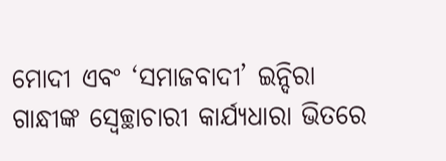ମୋଦୀ ଏବଂ ‘ସମାଜବାଦୀ’ ଇନ୍ଦିରା ଗାନ୍ଧୀଙ୍କ ସ୍ୱେଚ୍ଛାଚାରୀ କାର୍ଯ୍ୟଧାରା ଭିତରେ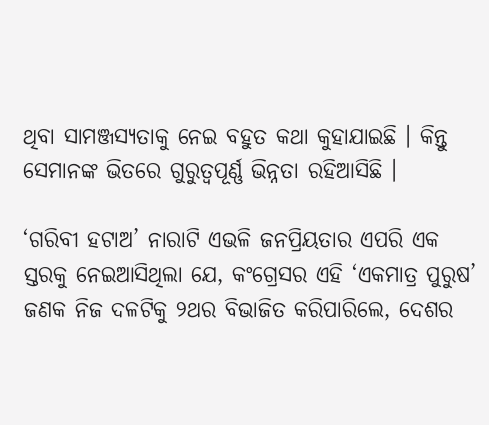ଥିବା ସାମଞ୍ଜସ୍ୟତାକୁ ନେଇ ବହୁତ କଥା କୁହାଯାଇଛି । କିନ୍ତୁ ସେମାନଙ୍କ ଭିତରେ ଗୁରୁତ୍ୱପୂର୍ଣ୍ଣ ଭିନ୍ନତା ରହିଆସିଛି ।

‘ଗରିବୀ ହଟାଅ’ ନାରାଟି ଏଭଳି ଜନପ୍ରିୟତାର ଏପରି ଏକ ସ୍ତରକୁ ନେଇଆସିଥିଲା ଯେ, କଂଗ୍ରେସର ଏହି ‘ଏକମାତ୍ର ପୁରୁଷ’ ଜଣକ ନିଜ ଦଳଟିକୁ ୨ଥର ବିଭାଜିତ କରିପାରିଲେ, ଦେଶର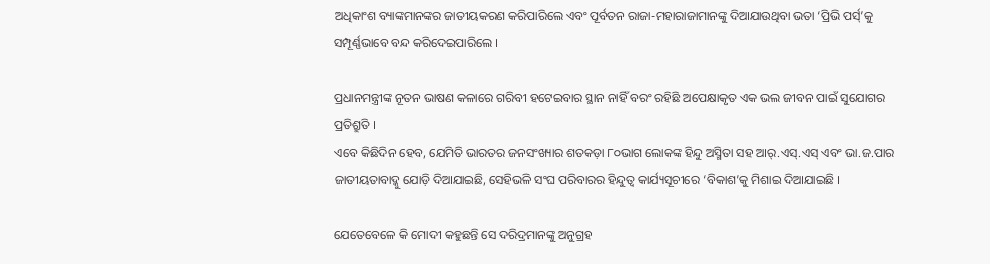ଅଧିକାଂଶ ବ୍ୟାଙ୍କମାନଙ୍କର ଜାତୀୟକରଣ କରିପାରିଲେ ଏବଂ ପୂର୍ବତନ ରାଜା-ମହାରାଜାମାନଙ୍କୁ ଦିଆଯାଉଥିବା ଭତା ‘ପ୍ରିଭି ପର୍ସ୍’କୁ ସମ୍ପୂର୍ଣ୍ଣଭାବେ ବନ୍ଦ କରିଦେଇପାରିଲେ ।

ପ୍ରଧାନମନ୍ତ୍ରୀଙ୍କ ନୂତନ ଭାଷଣ କଳାରେ ଗରିବୀ ହଟେଇବାର ସ୍ଥାନ ନାହିଁ ବରଂ ରହିଛି ଅପେକ୍ଷାକୃତ ଏକ ଭଲ ଜୀବନ ପାଇଁ ସୁଯୋଗର ପ୍ରତିଶ୍ରୁତି ।
ଏବେ କିଛିଦିନ ହେବ, ଯେମିତି ଭାରତର ଜନସଂଖ୍ୟାର ଶତକଡ଼ା ୮୦ଭାଗ ଲୋକଙ୍କ ହିନ୍ଦୁ ଅସ୍ମିତା ସହ ଆର୍.ଏସ୍.ଏସ୍ ଏବଂ ଭା.ଜ.ପାର ଜାତୀୟତାବାଦ୍କୁ ଯୋଡ଼ି ଦିଆଯାଇଛି, ସେହିଭଳି ସଂଘ ପରିବାରର ହିନ୍ଦୁତ୍ୱ କାର୍ଯ୍ୟସୂଚୀରେ ‘ବିକାଶ’କୁ ମିଶାଇ ଦିଆଯାଇଛି ।

ଯେତେବେଳେ କି ମୋଦୀ କହୁଛନ୍ତି ସେ ଦରିଦ୍ରମାନଙ୍କୁ ଅନୁଗ୍ରହ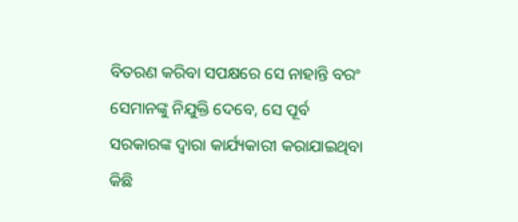ବିତରଣ କରିବା ସପକ୍ଷରେ ସେ ନାହାନ୍ତି ବରଂ ସେମାନଙ୍କୁ ନିଯୁକ୍ତି ଦେବେ, ସେ ପୂର୍ବ ସରକାରଙ୍କ ଦ୍ୱାରା କାର୍ଯ୍ୟକାରୀ କରାଯାଇଥିବା କିଛି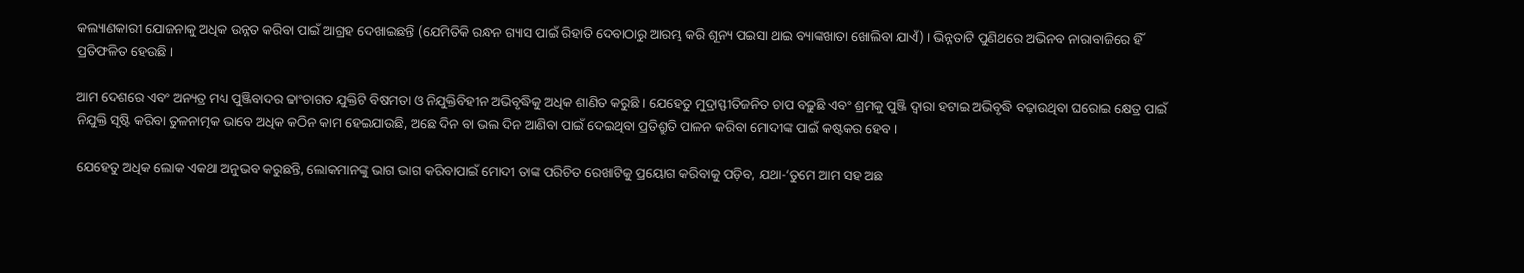କଲ୍ୟାଣକାରୀ ଯୋଜନାକୁ ଅଧିକ ଉନ୍ନତ କରିବା ପାଇଁ ଆଗ୍ରହ ଦେଖାଇଛନ୍ତି (ଯେମିତିକି ରନ୍ଧନ ଗ୍ୟାସ ପାଇଁ ରିହାତି ଦେବାଠାରୁ ଆରମ୍ଭ କରି ଶୂନ୍ୟ ପଇସା ଥାଇ ବ୍ୟାଙ୍କଖାତା ଖୋଲିବା ଯାଏଁ) । ଭିନ୍ନତାଟି ପୁଣିଥରେ ଅଭିନବ ନାରାବାଜିରେ ହିଁ ପ୍ରତିଫଳିତ ହେଉଛି ।

ଆମ ଦେଶରେ ଏବଂ ଅନ୍ୟତ୍ର ମଧ୍ୟ ପୁଞ୍ଜିବାଦର ଢାଂଚାଗତ ଯୁକ୍ତିଟି ବିଷମତା ଓ ନିଯୁକ୍ତିବିହୀନ ଅଭିବୃଦ୍ଧିକୁ ଅଧିକ ଶାଣିତ କରୁଛି । ଯେହେତୁ ମୁଦ୍ରାସ୍ଫୀତିଜନିତ ଚାପ ବଢ଼ୁଛି ଏବଂ ଶ୍ରମକୁ ପୁଞ୍ଜି ଦ୍ୱାରା ହଟାଇ ଅଭିବୃଦ୍ଧି ବଢ଼ାଉଥିବା ଘରୋଇ କ୍ଷେତ୍ର ପାଇଁ ନିଯୁକ୍ତି ସୃଷ୍ଟି କରିବା ତୁଳନାତ୍ମକ ଭାବେ ଅଧିକ କଠିନ କାମ ହେଇଯାଉଛି, ଅଛେ ଦିନ ବା ଭଲ ଦିନ ଆଣିବା ପାଇଁ ଦେଇଥିବା ପ୍ରତିଶ୍ରୁତି ପାଳନ କରିବା ମୋଦୀଙ୍କ ପାଇଁ କଷ୍ଟକର ହେବ ।

ଯେହେତୁ ଅଧିକ ଲୋକ ଏକଥା ଅନୁଭବ କରୁଛନ୍ତି, ଲୋକମାନଙ୍କୁ ଭାଗ ଭାଗ କରିବାପାଇଁ ମୋଦୀ ତାଙ୍କ ପରିଚିତ ରେଖାଟିକୁ ପ୍ରୟୋଗ କରିବାକୁ ପଡ଼ିବ, ଯଥା-‘ତୁମେ ଆମ ସହ ଅଛ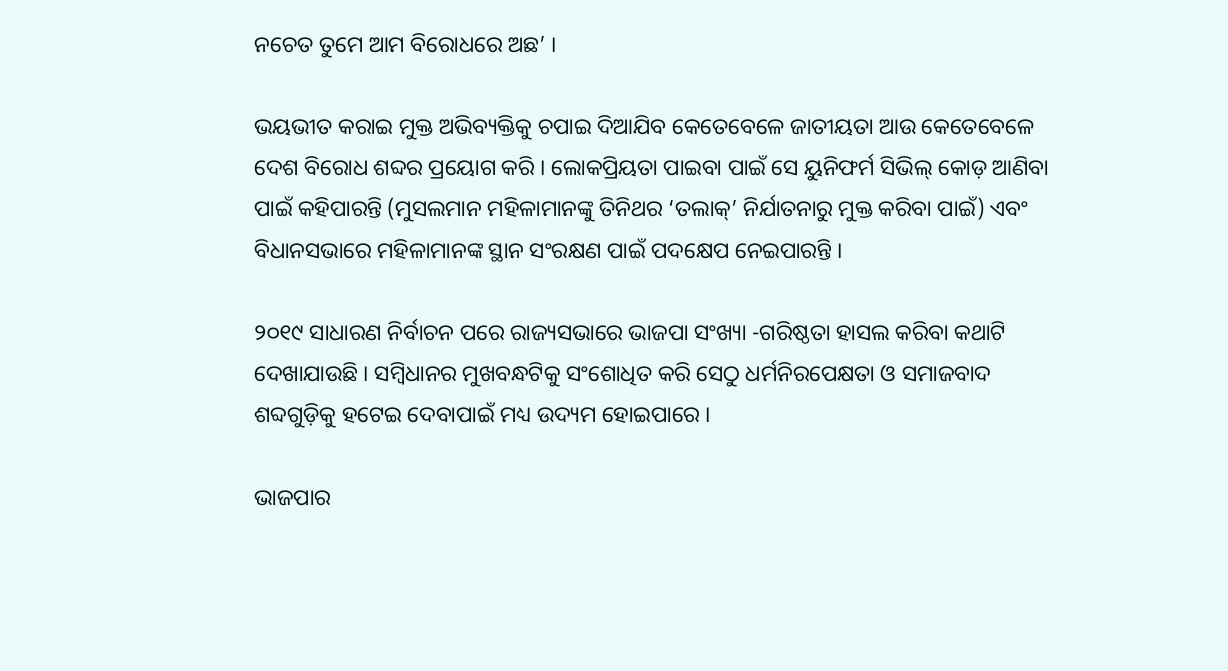ନଚେତ ତୁମେ ଆମ ବିରୋଧରେ ଅଛ’ ।

ଭୟଭୀତ କରାଇ ମୁକ୍ତ ଅଭିବ୍ୟକ୍ତିକୁ ଚପାଇ ଦିଆଯିବ କେତେବେଳେ ଜାତୀୟତା ଆଉ କେତେବେଳେ ଦେଶ ବିରୋଧ ଶବ୍ଦର ପ୍ରୟୋଗ କରି । ଲୋକପ୍ରିୟତା ପାଇବା ପାଇଁ ସେ ୟୁନିଫର୍ମ ସିଭିଲ୍ କୋଡ଼ ଆଣିବା ପାଇଁ କହିପାରନ୍ତି (ମୁସଲମାନ ମହିଳାମାନଙ୍କୁ ତିନିଥର ‘ତଲାକ୍’ ନିର୍ଯାତନାରୁ ମୁକ୍ତ କରିବା ପାଇଁ) ଏବଂ ବିଧାନସଭାରେ ମହିଳାମାନଙ୍କ ସ୍ଥାନ ସଂରକ୍ଷଣ ପାଇଁ ପଦକ୍ଷେପ ନେଇପାରନ୍ତି ।

୨୦୧୯ ସାଧାରଣ ନିର୍ବାଚନ ପରେ ରାଜ୍ୟସଭାରେ ଭାଜପା ସଂଖ୍ୟା -ଗରିଷ୍ଠତା ହାସଲ କରିବା କଥାଟି ଦେଖାଯାଉଛି । ସମ୍ବିଧାନର ମୁଖବନ୍ଧଟିକୁ ସଂଶୋଧିତ କରି ସେଠୁ ଧର୍ମନିରପେକ୍ଷତା ଓ ସମାଜବାଦ ଶବ୍ଦଗୁଡ଼ିକୁ ହଟେଇ ଦେବାପାଇଁ ମଧ୍ୟ ଉଦ୍ୟମ ହୋଇପାରେ ।

ଭାଜପାର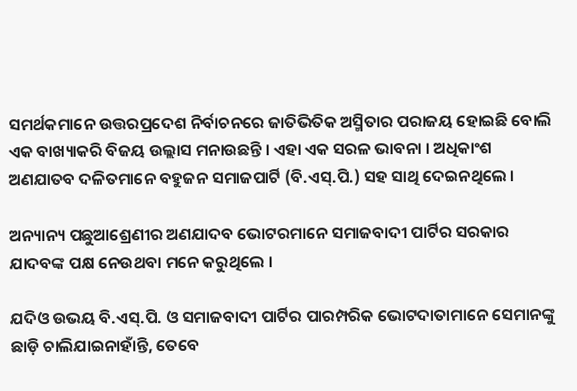ସମର୍ଥକମାନେ ଉତ୍ତରପ୍ରଦେଶ ନିର୍ବାଚନରେ ଜାତିଭିତିକ ଅସ୍ମିତାର ପରାଜୟ ହୋଇଛି ବୋଲି ଏକ ବାଖ୍ୟାକରି ବିଜୟ ଉଲ୍ଲାସ ମନାଉଛନ୍ତି । ଏହା ଏକ ସରଳ ଭାବନା । ଅଧିକାଂଶ ଅଣଯାତବ ଦଳିତମାନେ ବହୁଜନ ସମାଜପାର୍ଟି (ବି.ଏସ୍.ପି.) ସହ ସାଥି ଦେଇନଥିଲେ ।

ଅନ୍ୟାନ୍ୟ ପଛୁଆଶ୍ରେଣୀର ଅଣଯାଦବ ଭୋଟରମାନେ ସମାଜବାଦୀ ପାର୍ଟିର ସରକାର ଯାଦବଙ୍କ ପକ୍ଷ ନେଉଥବା ମନେ କରୁଥିଲେ ।

ଯଦିଓ ଉଭୟ ବି.ଏସ୍.ପି. ଓ ସମାଜବାଦୀ ପାର୍ଟିର ପାରମ୍ପରିକ ଭୋଟଦାତାମାନେ ସେମାନଙ୍କୁ ଛାଡ଼ି ଚାଲିଯାଇନାହାଁନ୍ତି, ତେବେ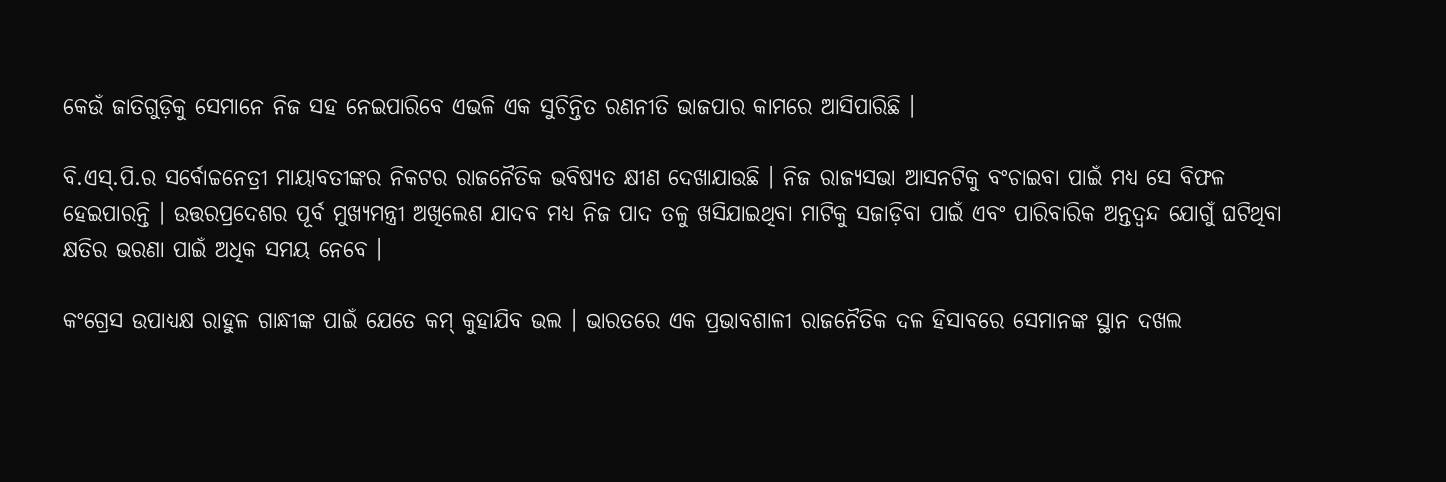କେଉଁ ଜାତିଗୁଡ଼ିକୁ ସେମାନେ ନିଜ ସହ ନେଇପାରିବେ ଏଭଳି ଏକ ସୁଚିନ୍ତିତ ରଣନୀତି ଭାଜପାର କାମରେ ଆସିପାରିଛି ।

ବି.ଏସ୍.ପି.ର ସର୍ବୋଚ୍ଚନେତ୍ରୀ ମାୟାବତୀଙ୍କର ନିକଟର ରାଜନୈତିକ ଭବିଷ୍ୟତ କ୍ଷୀଣ ଦେଖାଯାଉଛି । ନିଜ ରାଜ୍ୟସଭା ଆସନଟିକୁ ବଂଚାଇବା ପାଇଁ ମଧ୍ୟ ସେ ବିଫଳ ହେଇପାରନ୍ତି । ଉତ୍ତରପ୍ରଦେଶର ପୂର୍ବ ମୁଖ୍ୟମନ୍ତ୍ରୀ ଅଖିଲେଶ ଯାଦବ ମଧ୍ୟ ନିଜ ପାଦ ତଳୁ ଖସିଯାଇଥିବା ମାଟିକୁ ସଜାଡ଼ିବା ପାଇଁ ଏବଂ ପାରିବାରିକ ଅନ୍ତଦ୍ୱନ୍ଦ ଯୋଗୁଁ ଘଟିଥିବା କ୍ଷତିର ଭରଣା ପାଇଁ ଅଧିକ ସମୟ ନେବେ ।

କଂଗ୍ରେସ ଉପାଧ୍ୟକ୍ଷ ରାହୁଳ ଗାନ୍ଧୀଙ୍କ ପାଇଁ ଯେତେ କମ୍ କୁହାଯିବ ଭଲ । ଭାରତରେ ଏକ ପ୍ରଭାବଶାଳୀ ରାଜନୈତିକ ଦଳ ହିସାବରେ ସେମାନଙ୍କ ସ୍ଥାନ ଦଖଲ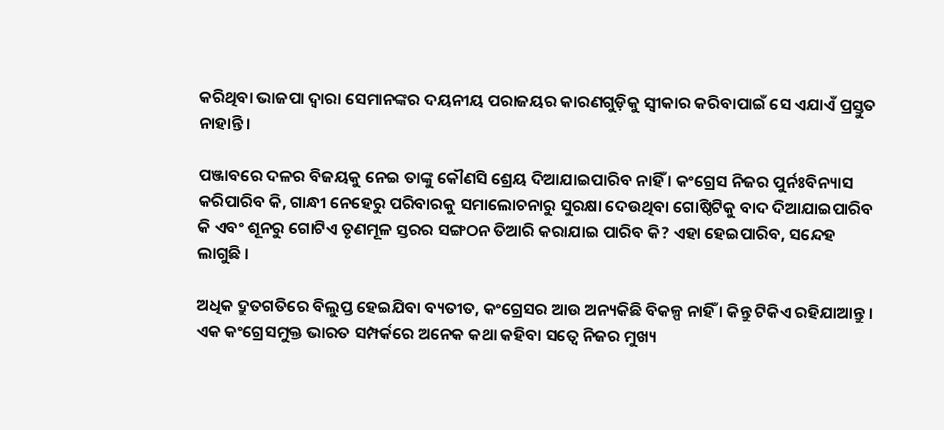କରିଥିବା ଭାଜପା ଦ୍ୱାରା ସେମାନଙ୍କର ଦୟନୀୟ ପରାଜୟର କାରଣଗୁଡ଼ିକୁ ସ୍ୱୀକାର କରିବାପାଇଁ ସେ ଏଯାଏଁ ପ୍ରସ୍ତୁତ ନାହାନ୍ତି ।

ପଞ୍ଜାବରେ ଦଳର ବିଜୟକୁ ନେଇ ତାଙ୍କୁ କୌଣସି ଶ୍ରେୟ ଦିଆଯାଇପାରିବ ନାହିଁ । କଂଗ୍ରେସ ନିଜର ପୁର୍ନଃବିନ୍ୟାସ କରିପାରିବ କି, ଗାନ୍ଧୀ ନେହେରୁ ପରିବାରକୁ ସମାଲୋଚନାରୁ ସୁରକ୍ଷା ଦେଉଥିବା ଗୋଷ୍ଠିଟିକୁ ବାଦ ଦିଆଯାଇପାରିବ କି ଏବଂ ଶୂନରୁ ଗୋଟିଏ ତୃଣମୂଳ ସ୍ତରର ସଙ୍ଗଠନ ତିଆରି କରାଯାଇ ପାରିବ କି? ଏହା ହେଇପାରିବ, ସନ୍ଦେହ ଲାଗୁଛି ।

ଅଧିକ ଦ୍ରୁତଗତିରେ ବିଲୁପ୍ତ ହେଇଯିବା ବ୍ୟତୀତ, କଂଗ୍ରେସର ଆଉ ଅନ୍ୟକିଛି ବିକଳ୍ପ ନାହିଁ । କିନ୍ତୁ ଟିକିଏ ରହିଯାଆନ୍ତୁ । ଏକ କଂଗ୍ରେସମୁକ୍ତ ଭାରତ ସମ୍ପର୍କରେ ଅନେକ କଥା କହିବା ସତ୍ୱେ ନିଜର ମୁଖ୍ୟ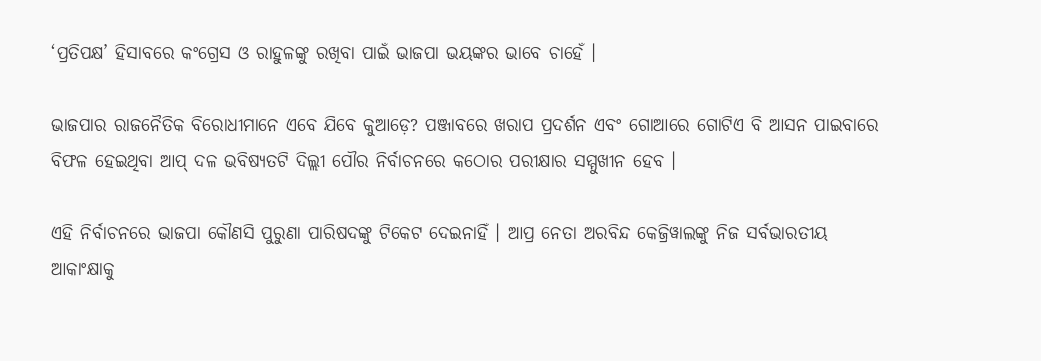‘ପ୍ରତିପକ୍ଷ’ ହିସାବରେ କଂଗ୍ରେସ ଓ ରାହୁଳଙ୍କୁ ରଖିବା ପାଇଁ ଭାଜପା ଭୟଙ୍କର ଭାବେ ଚାହେଁ ।

ଭାଜପାର ରାଜନୈତିକ ବିରୋଧୀମାନେ ଏବେ ଯିବେ କୁଆଡ଼େ? ପଞ୍ଜାବରେ ଖରାପ ପ୍ରଦର୍ଶନ ଏବଂ ଗୋଆରେ ଗୋଟିଏ ବି ଆସନ ପାଇବାରେ ବିଫଳ ହେଇଥିବା ଆପ୍ ଦଳ ଭବିଷ୍ୟତଟି ଦିଲ୍ଲୀ ପୌର ନିର୍ବାଚନରେ କଠୋର ପରୀକ୍ଷାର ସମ୍ମୁଖୀନ ହେବ ।

ଏହି ନିର୍ବାଚନରେ ଭାଜପା କୌଣସି ପୁରୁଣା ପାରିଷଦଙ୍କୁ ଟିକେଟ ଦେଇନାହିଁ । ଆପ୍ର ନେତା ଅରବିନ୍ଦ କେଜ୍ରିୱାଲଙ୍କୁ ନିଜ ସର୍ବଭାରତୀୟ ଆକାଂକ୍ଷାକୁ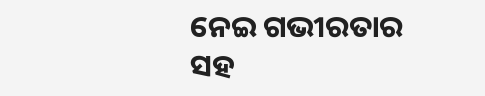ନେଇ ଗଭୀରତାର ସହ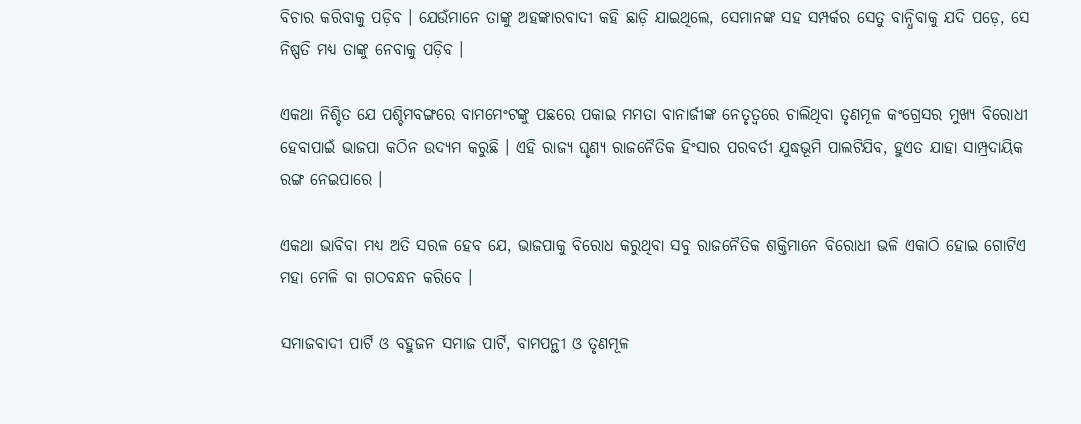ବିଚାର କରିବାକୁ ପଡ଼ିବ । ଯେଉଁମାନେ ତାଙ୍କୁ ଅହଙ୍କାରବାଦୀ କହି ଛାଡ଼ି ଯାଇଥିଲେ, ସେମାନଙ୍କ ସହ ସମ୍ପର୍କର ସେତୁ ବାନ୍ଧିବାକୁ ଯଦି ପଡ଼େ, ସେ ନିଷ୍ପତି ମଧ୍ୟ ତାଙ୍କୁ ନେବାକୁ ପଡ଼ିବ ।

ଏକଥା ନିଶ୍ଚିତ ଯେ ପଶ୍ଚିମବଙ୍ଗରେ ବାମମେଂଟଙ୍କୁ ପଛରେ ପକାଇ ମମତା ବାନାର୍ଜୀଙ୍କ ନେତୃତ୍ୱରେ ଚାଲିଥିବା ତୃଣମୂଳ କଂଗ୍ରେସର ମୁଖ୍ୟ ବିରୋଧୀ ହେବାପାଇଁ ଭାଜପା କଠିନ ଉଦ୍ୟମ କରୁଛି । ଏହି ରାଜ୍ୟ ଘୃଣ୍ୟ ରାଜନୈତିକ ହିଂସାର ପରବର୍ତୀ ଯୁଦ୍ଧଭୂମି ପାଲଟିଯିବ, ହୁଏତ ଯାହା ସାମ୍ପ୍ରଦାୟିକ ରଙ୍ଗ ନେଇପାରେ ।

ଏକଥା ଭାବିବା ମଧ୍ୟ ଅତି ସରଳ ହେବ ଯେ, ଭାଜପାକୁ ବିରୋଧ କରୁଥିବା ସବୁ ରାଜନୈତିକ ଶକ୍ତିମାନେ ବିରୋଧୀ ଭଳି ଏକାଠି ହୋଇ ଗୋଟିଏ ମହା ମେଳି ବା ଗଠବନ୍ଧନ କରିବେ ।

ସମାଜବାଦୀ ପାର୍ଟି ଓ ବହୁଜନ ସମାଜ ପାର୍ଟି, ବାମପନ୍ଥୀ ଓ ତୃଣମୂଳ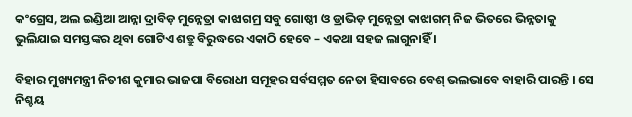କଂଗ୍ରେସ, ଅଲ ଇଣ୍ଡିଆ ଆନ୍ନା ଦ୍ରାବିଡ଼ ମୁନ୍ନେତ୍ରା କାଝାଗମ୍ର ସବୁ ଗୋଷ୍ଠୀ ଓ ଡ୍ରାଭିଡ଼ ମୁନ୍ନେତ୍ରା କାଝାଗମ୍ ନିଜ ଭିତରେ ଭିନ୍ନତାକୁ ଭୁଲିଯାଇ ସମସ୍ତଙ୍କର ଥିବା ଗୋଟିଏ ଶତ୍ରୁ ବିରୁଦ୍ଧରେ ଏକାଠି ହେବେ – ଏକଥା ସହଜ ଲାଗୁନାହିଁ ।

ବିହାର ମୁଖ୍ୟମନ୍ତ୍ରୀ ନିତୀଶ କୁମାର ଭାଜପା ବିରୋଧୀ ସମୂହର ସର୍ବସମ୍ମତ ନେତା ହିସାବରେ ବେଶ୍ ଭଲଭାବେ ବାହାରି ପାରନ୍ତି । ସେ ନିଶ୍ଚୟ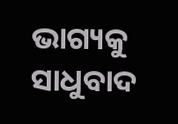ଭାଗ୍ୟକୁ ସାଧୁବାଦ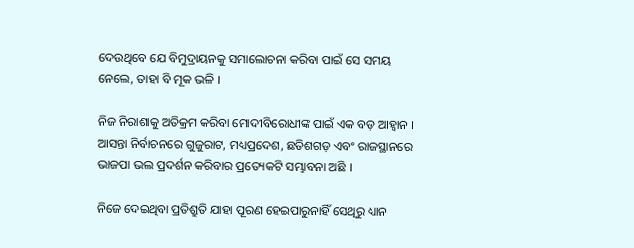ଦେଉଥିବେ ଯେ ବିମୁଦ୍ରାୟନକୁ ସମାଲୋଚନା କରିବା ପାଇଁ ସେ ସମୟ ନେଲେ, ତାହା ବି ମୂକ ଭଳି ।

ନିଜ ନିରାଶାକୁ ଅତିକ୍ରମ କରିବା ମୋଦୀବିରୋଧୀଙ୍କ ପାଇଁ ଏକ ବଡ଼ ଆହ୍ୱାନ । ଆସନ୍ତା ନିର୍ବାଚନରେ ଗୁଜୁରାଟ, ମଧ୍ୟପ୍ରଦେଶ, ଛତିଶଗଡ଼ ଏବଂ ରାଜସ୍ଥାନରେ ଭାଜପା ଭଲ ପ୍ରଦର୍ଶନ କରିବାର ପ୍ରତ୍ୟେକଟି ସମ୍ଭାବନା ଅଛି ।

ନିଜେ ଦେଇଥିବା ପ୍ରତିଶ୍ରୁତି ଯାହା ପୂରଣ ହେଇପାରୁନାହିଁ ସେଥିରୁ ଧ୍ୟାନ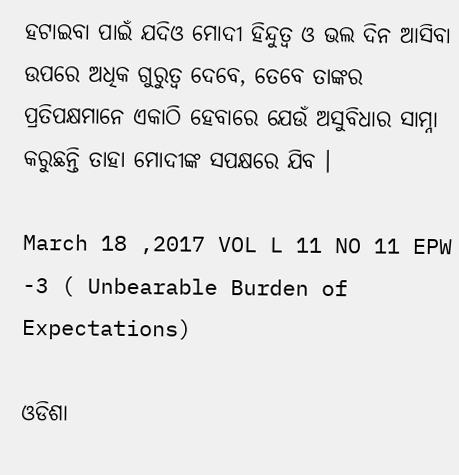ହଟାଇବା ପାଇଁ ଯଦିଓ ମୋଦୀ ହିନ୍ଦୁତ୍ୱ ଓ ଭଲ ଦିନ ଆସିବା ଉପରେ ଅଧିକ ଗୁରୁତ୍ୱ ଦେବେ, ତେବେ ତାଙ୍କର ପ୍ରତିପକ୍ଷମାନେ ଏକାଠି ହେବାରେ ଯେଉଁ ଅସୁବିଧାର ସାମ୍ନା କରୁଛନ୍ତି ତାହା ମୋଦୀଙ୍କ ସପକ୍ଷରେ ଯିବ ।

March 18 ,2017 VOL L 11 NO 11 EPW -3 ( Unbearable Burden of Expectations)

ଓଡିଶା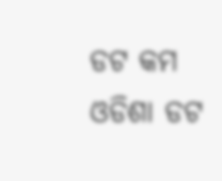ଡଟ କମ
ଓଡିଶା ଡଟ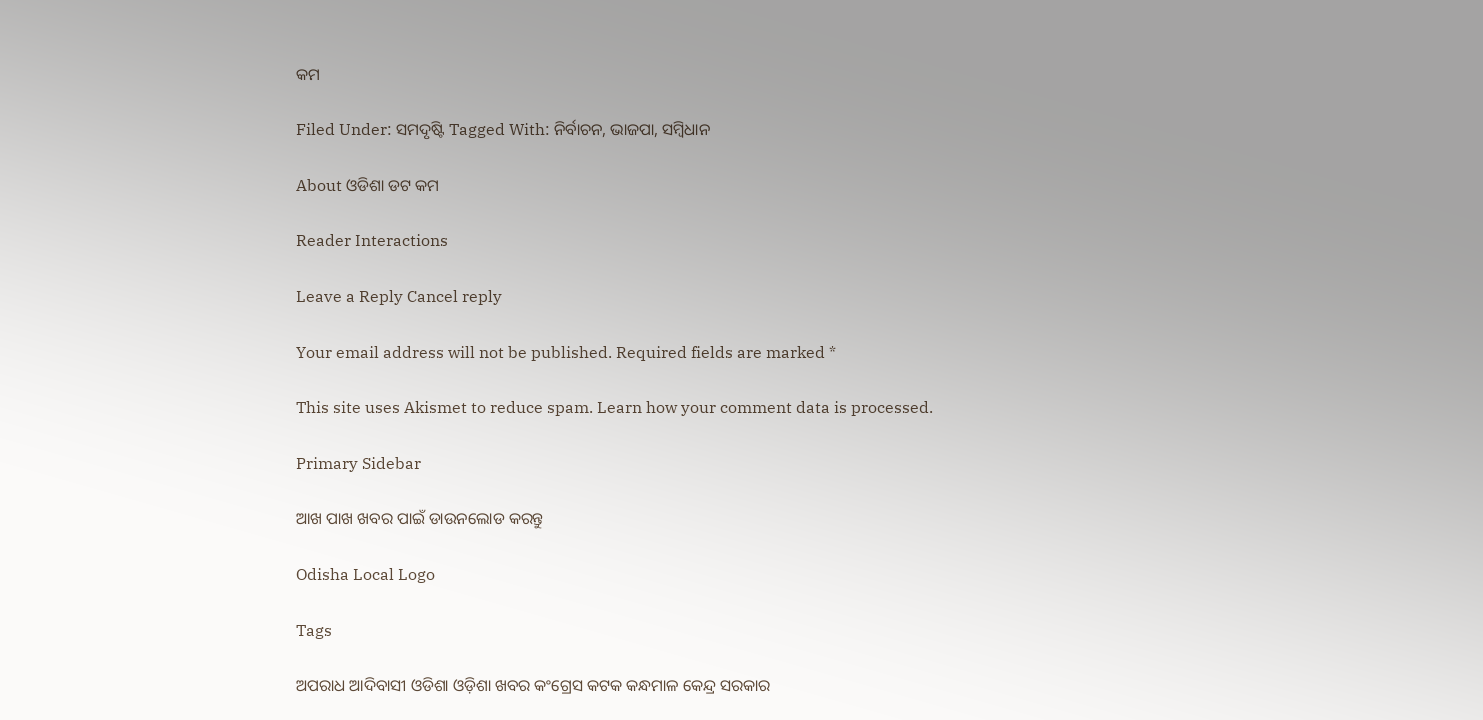କମ

Filed Under: ସମଦୃଷ୍ଟି Tagged With: ନିର୍ବାଚନ, ଭାଜପା, ସମ୍ବିଧାନ

About ଓଡିଶା ଡଟ କମ

Reader Interactions

Leave a Reply Cancel reply

Your email address will not be published. Required fields are marked *

This site uses Akismet to reduce spam. Learn how your comment data is processed.

Primary Sidebar

ଆଖ ପାଖ ଖବର ପାଇଁ ଡାଉନଲୋଡ କରନ୍ତୁ

Odisha Local Logo

Tags

ଅପରାଧ ଆଦିବାସୀ ଓଡିଶା ଓଡ଼ିଶା ଖବର କଂଗ୍ରେସ କଟକ କନ୍ଧମାଳ କେନ୍ଦ୍ର ସରକାର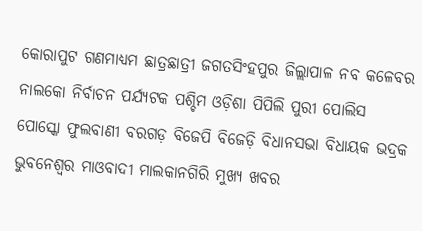କୋରାପୁଟ ଗଣମାଧ୍ୟମ ଛାତ୍ରଛାତ୍ରୀ ଜଗତସିଂହପୁର ଜିଲ୍ଲାପାଳ ନବ କଳେବର ନାଲକୋ ନିର୍ବାଚନ ପର୍ଯ୍ୟଟକ ପଶ୍ଚିମ ଓଡ଼ିଶା ପିପିଲି ପୁରୀ ପୋଲିସ ପୋସ୍କୋ ଫୁଲବାଣୀ ବରଗଡ଼ ବିଜେପି ବିଜେଡ଼ି ବିଧାନସଭା ବିଧାୟକ ଭଦ୍ରକ ଭୁବନେଶ୍ୱର ମାଓବାଦୀ ମାଲକାନଗିରି ମୁଖ୍ୟ ଖବର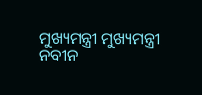ମୁଖ୍ୟମନ୍ତ୍ରୀ ମୁଖ୍ୟମନ୍ତ୍ରୀ ନବୀନ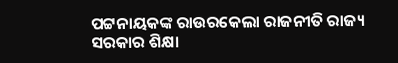ପଟ୍ଟନାୟକଙ୍କ ରାଉରକେଲା ରାଜନୀତି ରାଜ୍ୟ ସରକାର ଶିକ୍ଷା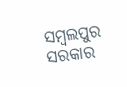ସମ୍ବଲପୁର ସରକାର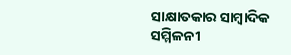ସାକ୍ଷାତକାର ସାମ୍ବାଦିକ ସମ୍ମିଳନୀ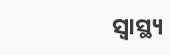ସ୍ୱାସ୍ଥ୍ୟ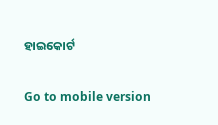ହାଇକୋର୍ଟ

Go to mobile version